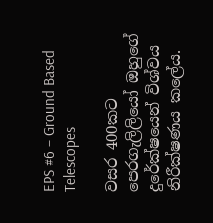EPS #6 – Ground Based Telescopes

වසර 400කට පෙරගැලිලියෝ ඔහුගේ දුරේක්ෂයෙන් විශ්වය නිරීක්ෂණය කලේය.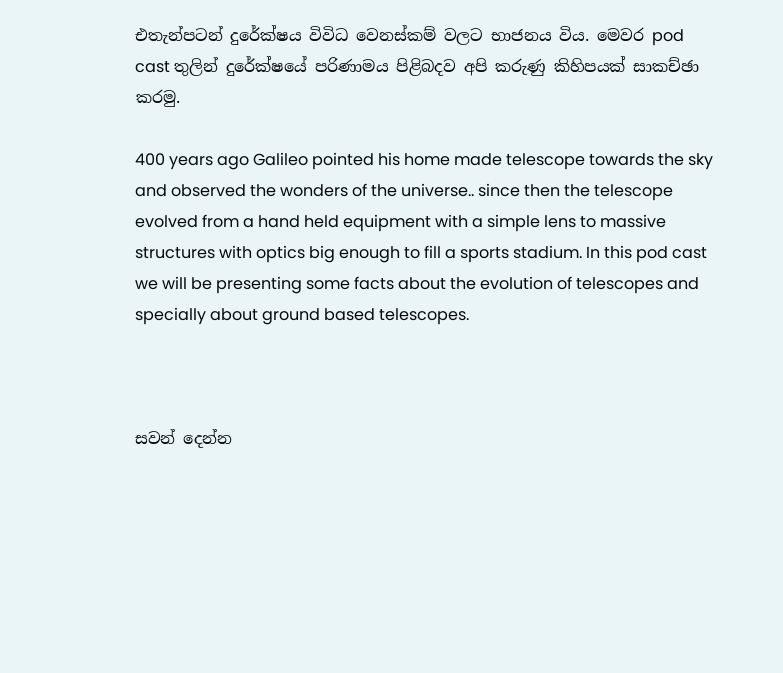එතැන්පටන් දුරේක්ෂය විවිධ වෙනස්කම් වලට භාජනය විය. මෙවර pod cast තුලින් දුරේක්ෂයේ පරිණාමය පිළිබදව අපි කරුණු කිහිපයක් සාකච්ඡා කරමු.

400 years ago Galileo pointed his home made telescope towards the sky and observed the wonders of the universe.. since then the telescope evolved from a hand held equipment with a simple lens to massive structures with optics big enough to fill a sports stadium. In this pod cast we will be presenting some facts about the evolution of telescopes and specially about ground based telescopes.



සවන් දෙන්න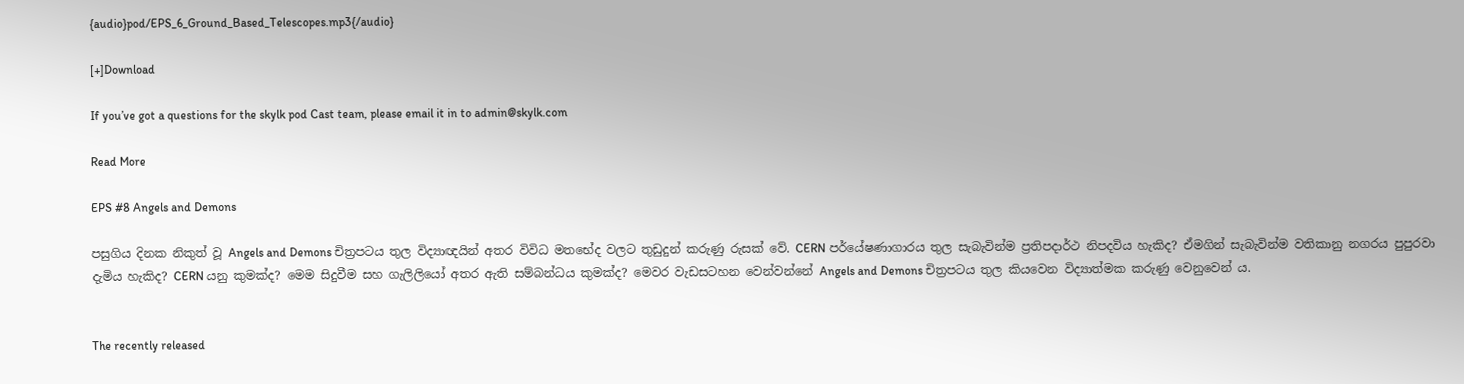{audio}pod/EPS_6_Ground_Based_Telescopes.mp3{/audio}

[+]Download

If you’ve got a questions for the skylk pod Cast team, please email it in to admin@skylk.com

Read More

EPS #8 Angels and Demons

පසුගිය දිනක නිකුත් වූ Angels and Demons චිත්‍රපටය තුල විද්‍යාඥයින් අතර විවිධ මතභේද වලට තුඩුදුන් කරුණු රුසක් වේ. CERN පර්යේෂණාගාරය තුල සැබැවින්ම ප්‍රතිපදාර්ථ නිපදවිය හැකිද? ඒමගින් සැබැවින්ම වතිකානු නගරය පුපුරවා දැමිය හැකිද? CERN යනු කුමක්ද? මෙම සිදුවීම සහ ගැලිලියෝ අතර ඇති සම්බන්ධය කුමක්ද? මෙවර වැඩසටහන වෙන්වන්නේ Angels and Demons චිත්‍රපටය තුල කියවෙන විද්‍යාත්මක කරුණු වෙනුවෙන් ය.


The recently released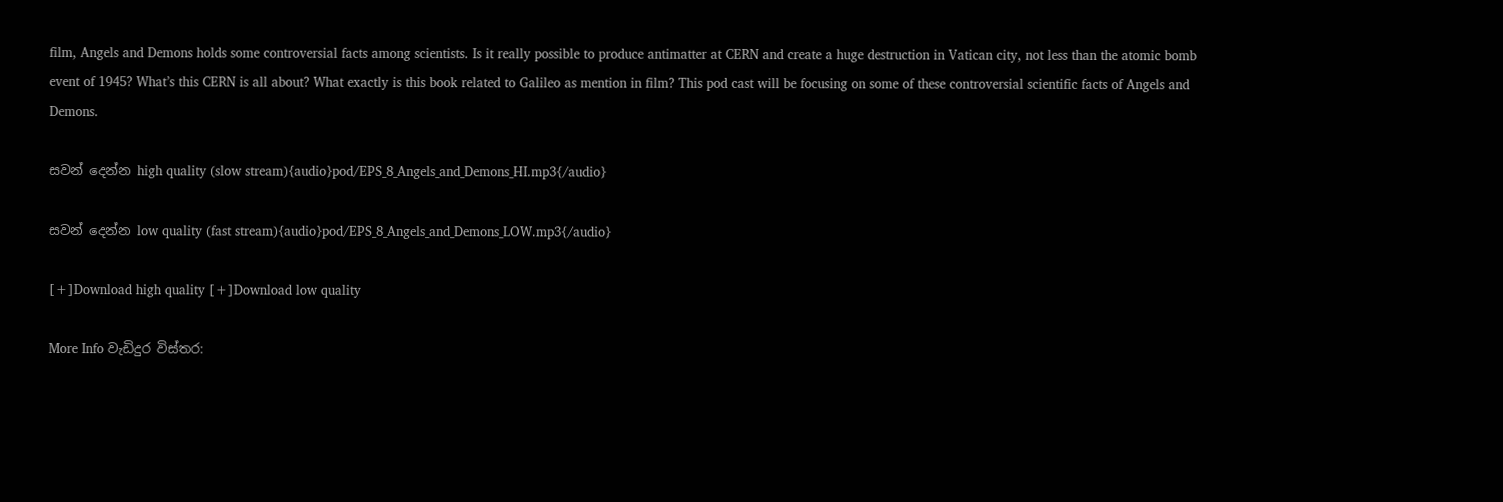film, Angels and Demons holds some controversial facts among scientists. Is it really possible to produce antimatter at CERN and create a huge destruction in Vatican city, not less than the atomic bomb event of 1945? What’s this CERN is all about? What exactly is this book related to Galileo as mention in film? This pod cast will be focusing on some of these controversial scientific facts of Angels and Demons.

සවන් දෙන්න high quality (slow stream){audio}pod/EPS_8_Angels_and_Demons_HI.mp3{/audio}

සවන් දෙන්න low quality (fast stream){audio}pod/EPS_8_Angels_and_Demons_LOW.mp3{/audio}

[+]Download high quality [+]Download low quality

More Info වැඩිදුර විස්තර: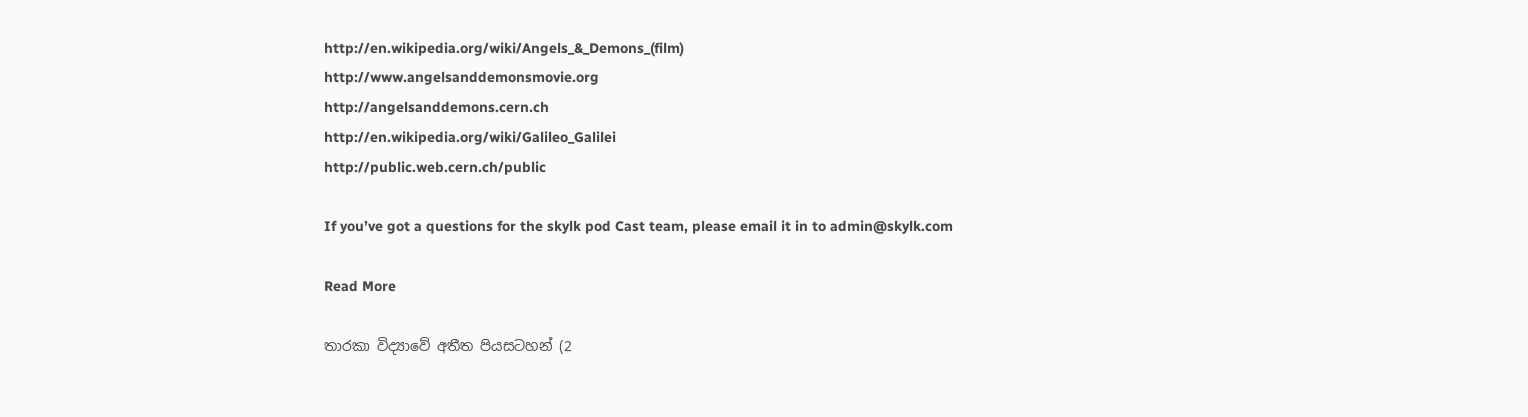http://en.wikipedia.org/wiki/Angels_&_Demons_(film)
http://www.angelsanddemonsmovie.org
http://angelsanddemons.cern.ch
http://en.wikipedia.org/wiki/Galileo_Galilei
http://public.web.cern.ch/public

If you’ve got a questions for the skylk pod Cast team, please email it in to admin@skylk.com

Read More

තාරකා විද්‍යාවේ අතීත පියසටහන් (2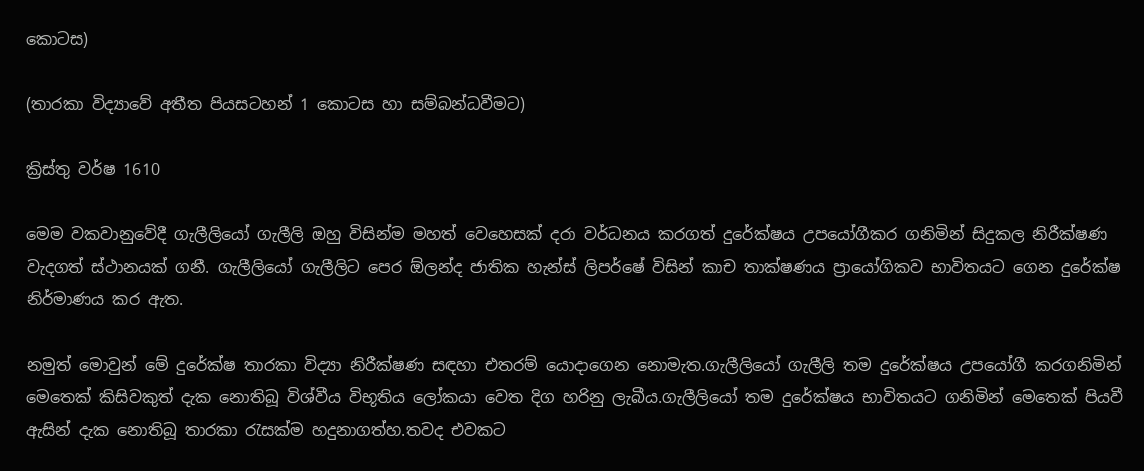කොටස)

(තාරකා විද්‍යාවේ අතීත පියසටහන් 1 කොටස හා සම්බන්ධවීමට)

ක්‍රිස්තු වර්ෂ 1610

මෙම වකවානුවේදී ගැලීලියෝ ගැලීලි ඔහු විසින්ම මහත් වෙහෙසක් දරා වර්ධනය කරගත් දුරේක්ෂය උපයෝගීකර ගනිමින් සිදුකල නිරීක්ෂණ වැදගත් ස්ථානයක් ගනී. ගැලීලියෝ ගැලීලිට පෙර ඕලන්ද ජාතික හැන්ස් ලිපර්ෂේ විසින් කාච තාක්ෂණය ප්‍රායෝගිකව භාවිතයට ගෙන දුරේක්ෂ නිර්මාණය කර ඇත.

නමුත් මොවුන් මේ දුරේක්ෂ තාරකා විද්‍යා නිරීක්ෂණ සඳහා එතරම් යොදාගෙන නොමැත.ගැලීලියෝ ගැලීලි තම දුරේක්ෂය උපයෝගී කරගනිමින් මෙතෙක් කිසිවකුත් දැක නොතිබූ විශ්වීය විභූතිය ලෝකයා වෙත දිග හරිනු ලැබීය.ගැලීලියෝ තම දුරේක්ෂය භාවිතයට ගනිමින් මෙතෙක් පියවී ඇසින් දැක නොතිබූ තාරකා රැසක්ම හදුනාගත්හ.තවද එවකට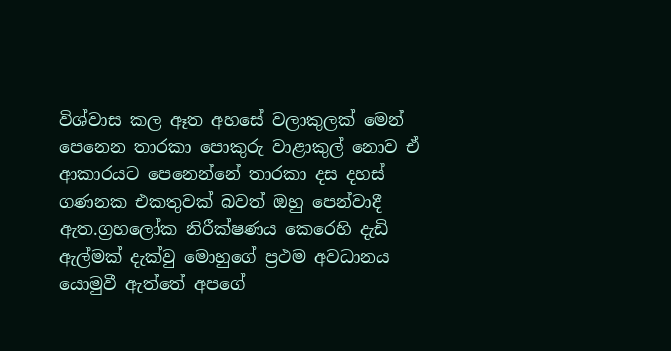විශ්වාස කල ඈත අහසේ වලාකුලක් මෙන් පෙනෙන තාරකා පොකුරු වාළාකුල් නොව ඒ ආකාරයට පෙනෙන්නේ තාරකා දස දහස් ගණනක එකතුවක් බවත් ඔහු පෙන්වාදී ඇත.ග්‍රහලෝක නිරීක්ෂණය කෙරෙහි දැඩි ඇල්මක් දැක්වු මොහුගේ ප්‍රථම අවධානය යොමුවී ඇත්තේ අපගේ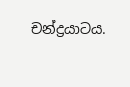චන්ද්‍රයාටය.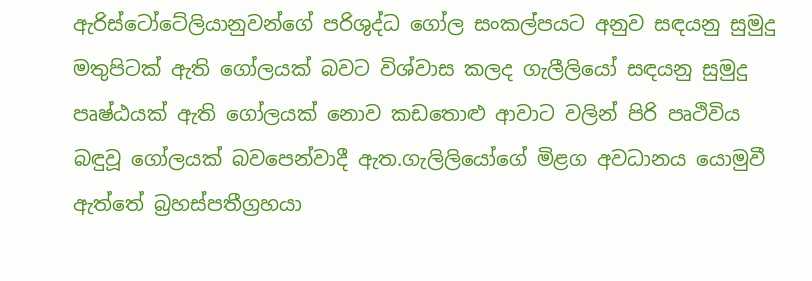ඇරිස්ටෝටේලියානුවන්ගේ පරිශුද්ධ ගෝල සංකල්පයට අනුව සඳයනු සුමුදු මතුපිටක් ඇති ගෝලයක් බවට විශ්වාස කලද ගැලීලියෝ සඳයනු සුමුදු පෘෂ්ඨයක් ඇති ගෝලයක් නොව කඩතොළු ආවාට වලින් පිරි පෘථිවිය බඳුවූ ගෝලයක් බවපෙන්වාදී ඇත.ගැලිලියෝගේ මිළග අවධානය යොමුවී ඇත්තේ බ්‍රහස්පතීග්‍රහයා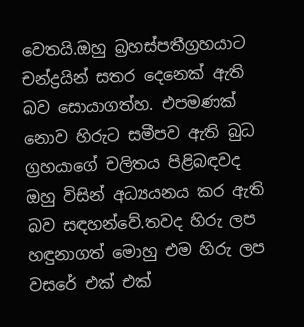වෙතයි.ඔහු බ්‍රහස්පතීග්‍රහයාට චන්ද්‍රයින් සතර දෙනෙක් ඇති බව සොයාගත්හ. එපමණක් නොව හිරුට සමීපව ඇති බුධ ග්‍රහයාගේ චලිතය පිළිබඳවද ඔහු විසින් අධ්‍යයනය කර ඇති බව සඳහන්වේ.තවද හිරු ලප හඳුනාගත් මොහු එම හිරු ලප වසරේ එක් එක්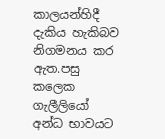කාලයන්හිදී දැකිය හැකිබව නිගමනය කර ඇත.පසු කලෙක ගැලීලියෝ අන්ධ භාවයට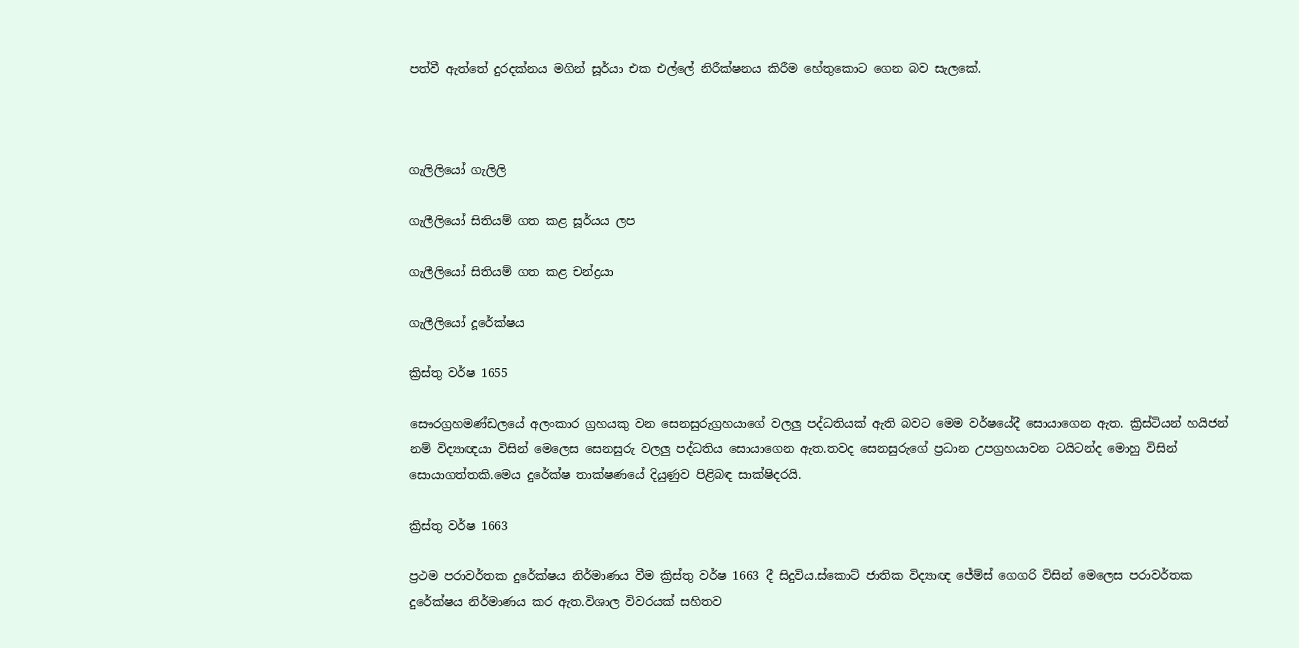පත්වී ඇත්තේ දුරදක්නය මගින් සූර්යා එක එල්ලේ නිරීක්ෂනය කිරීම හේතුකොට ගෙන බව සැලකේ.



ගැලිලියෝ ගැලිලි

ගැලීලියෝ සිතියම් ගත කළ සූර්යය ලප

ගැලීලියෝ සිතියම් ගත කළ චන්ද්‍රයා

ගැලීලියෝ දූරේක්ෂය

ක්‍රිස්තු වර්ෂ 1655

සෞරග්‍රහමණ්ඩලයේ අලංකාර ග්‍රහයකු වන සෙනසුරුග්‍රහයාගේ වලලු පද්ධතියක් ඇති බවට මෙම වර්ෂයේදී සොයාගෙන ඇත. ක්‍රිස්ටියන් හයිජන් නම් විද්‍යාඥයා විසින් මෙලෙස සෙනසුරු වලලු පද්ධතිය සොයාගෙන ඇත.තවද සෙනසුරුගේ ප්‍රධාන උපග්‍රහයාවන ටයිටන්ද මොහු විසින් සොයාගත්තකි.මෙය දුරේක්ෂ තාක්ෂණයේ දියුණුව පිළිබඳ සාක්ෂිදරයි.

ක්‍රිස්තු වර්ෂ 1663

ප්‍රථම පරාවර්තක දුරේක්ෂය නිර්මාණය වීම ක්‍රිස්තු වර්ෂ 1663 දී සිදුවිය.ස්කොට් ජාතික විද්‍යාඥ ජේම්ස් ගෙගරි විසින් මෙලෙස පරාවර්තක දුරේක්ෂය නිර්මාණය කර ඇත.විශාල විවරයක් සහිතව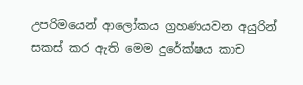උපරිමයෙන් ආලෝකය ග්‍රහණයවන අයුරින් සකස් කර ඇති මෙම දුරේක්ෂය කාච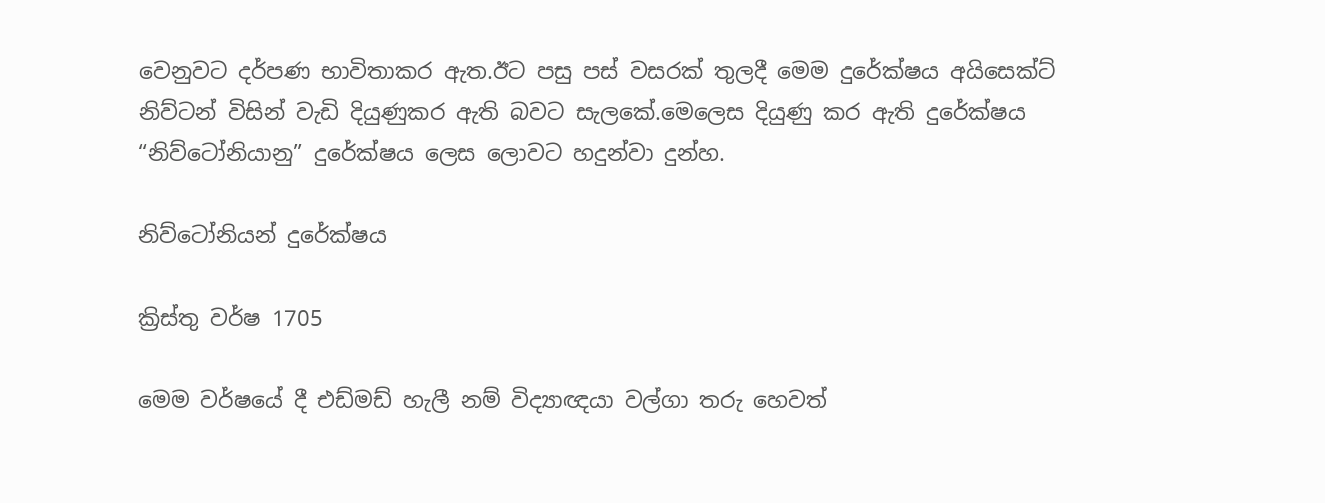වෙනුවට දර්පණ භාවිතාකර ඇත.ඊට පසු පස් වසරක් තුලදී මෙම දුරේක්ෂය අයිසෙක්ට් නිව්ටන් විසින් වැඩි දියුණුකර ඇති බවට සැලකේ.මෙලෙස දියුණු කර ඇති දුරේක්ෂය “නිව්ටෝනියානු” දුරේක්ෂය ලෙස ලොවට හදුන්වා දුන්හ.

නිව්ටෝනියන් දුරේක්ෂය

ක්‍රිස්තු වර්ෂ 1705

මෙම වර්ෂයේ දී එඩ්මඩ් හැලී නම් විද්‍යාඥයා වල්ගා තරු හෙවත්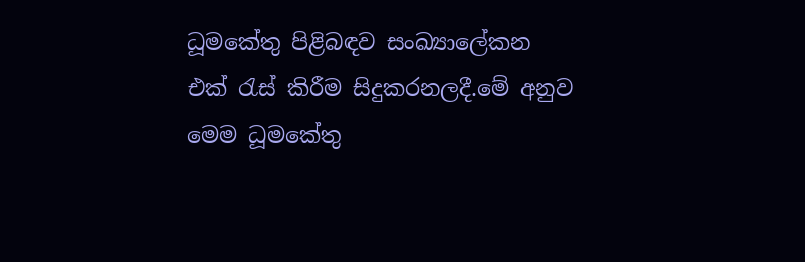ධූමකේතු පිළිබඳව සංඛ්‍යාලේකන එක් රැස් කිරීම සිදුකරනලදී.මේ අනුව මෙම ධූමකේතු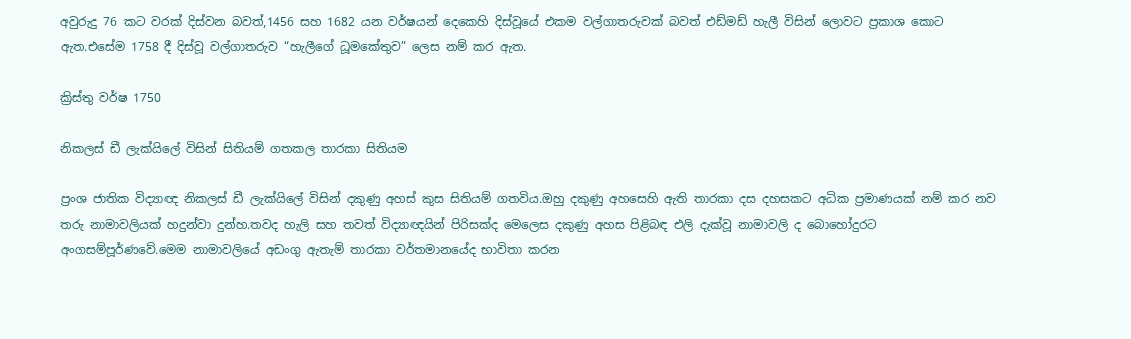අවුරුදු 76 කට වරක් දිස්වන බවත්,1456 සහ 1682 යන වර්ෂයන් දෙකෙහි දිස්වූයේ එකම වල්ගාතරුවක් බවත් එඩ්මඩ් හැලී විසින් ලොවට ප්‍රකාශ කොට ඇත.එසේම 1758 දී දිස්වූ වල්ගාතරුව “හැලීගේ ධූමකේතුව” ලෙස නම් කර ඇත.

ක්‍රිස්තු වර්ෂ 1750

නිකලස් ඩී ලැක්යිලේ විසින් සිතියම් ගතකල තාරකා සිතියම

ප්‍රංශ ජාතික විද්‍යාඥ නිකලස් ඩී ලැක්යිලේ විසින් දකුණු අහස් කුස සිතියම් ගතවිය.ඔහු දකුණු අහසෙහි ඇති තාරකා දස දහසකට අධික ප්‍රමාණයක් නම් කර නව තරු නාමාවලියක් හදුන්වා දුන්හ.තවද හැලි සහ තවත් විද්‍යාඥයින් පිරිසක්ද මෙලෙස දකුණු අහස පිළිබඳ එලි දැක්වූ නාමාවලි ද බොහෝදුරට අංගසම්පූර්ණවේ.මෙම නාමාවලියේ අඩංගු ඇතැම් තාරකා වර්තමානයේද භාවිතා කරන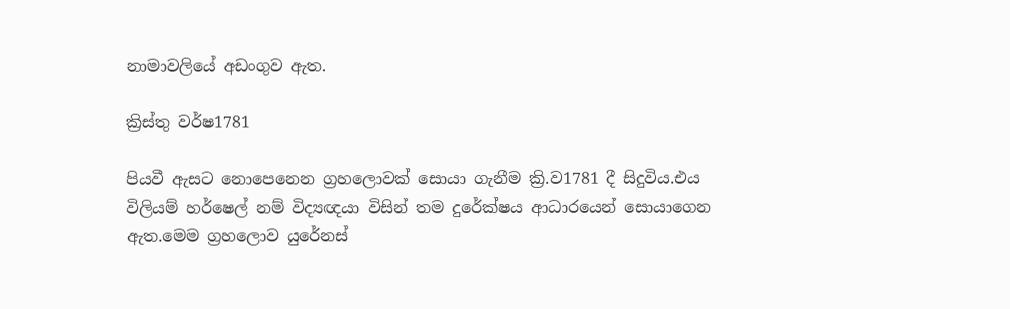නාමාවලියේ අඩංගුව ඇත.

ක්‍රිස්තු වර්ෂ1781

පියවී ඇසට නොපෙනෙන ග්‍රහලොවක් සොයා ගැනීම ක්‍රි.ව1781 දී සිදුවිය.එය විලියම් හර්ෂෙල් නම් විද්‍යඥයා විසින් තම දුරේක්ෂය ආධාරයෙන් සොයාගෙන ඇත.මෙම ග්‍රහලොව යුරේනස්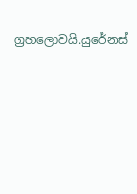ග්‍රහලොවයි.යුරේනස්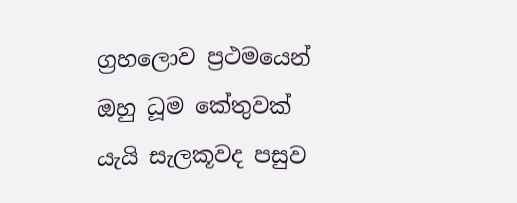ග්‍රහලොව ප්‍රථමයෙන් ඔහු ධූම කේතුවක් යැයි සැලකූවද පසුව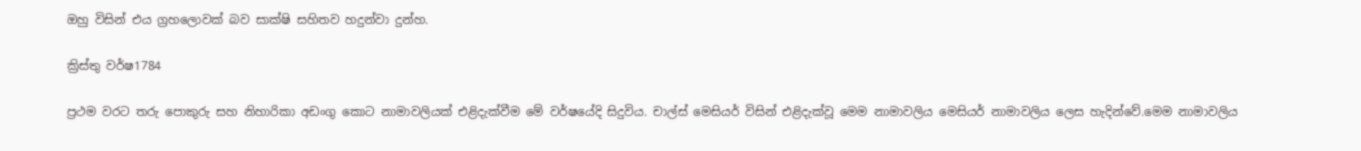ඔහු විසින් එය ග්‍රහලොවක් බව සාක්ෂි සහිතව හදුන්වා දුන්හ.

ක්‍රිස්තු වර්ෂ1784

ප්‍රථම වරට තරු පොකුරු සහ නිහාරිකා අඩංගු කොට නාමාවලියක් එළිදැක්වීම මේ වර්ෂයේදි සිදුවිය. චාල්ස් මෙසියර් විසින් එළිදැක්වූ මෙම නාමාවලිය මෙසියර් නාමාවලිය ලෙස හැදින්වේ.මෙම නාමාවලිය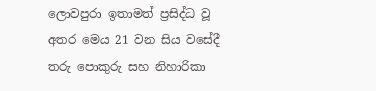ලොවපුරා ඉතාමත් ප්‍රසිද්ධ වූ අතර මෙය 21 වන සිය වසේදී තරු පොකුරු සහ නිහාරිකා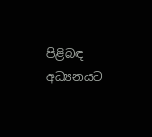පිළිබඳ අධ්‍යනයට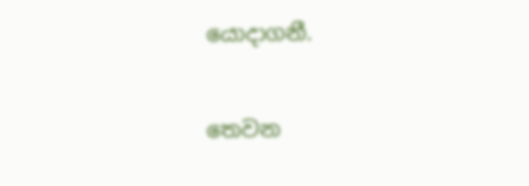යොදාගනී.

තෙවන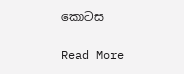කොටස

Read More